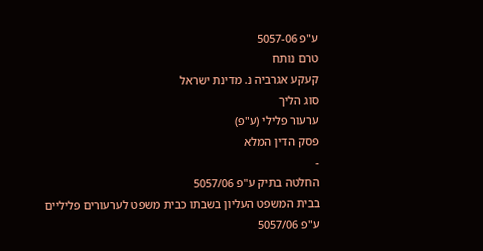ע"פ 5057-06
טרם נותח
קעקע אגרביה נ. מדינת ישראל
סוג הליך
ערעור פלילי (ע"פ)
פסק הדין המלא
-
החלטה בתיק ע"פ 5057/06
בבית המשפט העליון בשבתו כבית משפט לערעורים פליליים
ע"פ 5057/06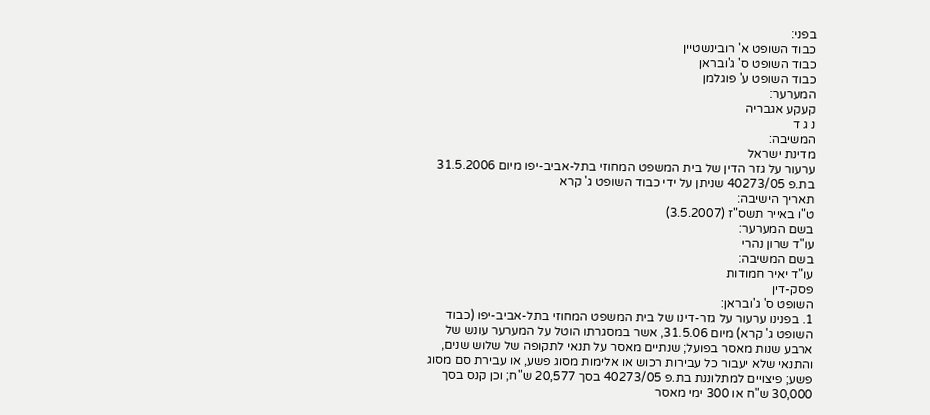בפני:
כבוד השופט א' רובינשטיין
כבוד השופט ס' ג'ובראן
כבוד השופט ע' פוגלמן
המערער:
קעקע אגבריה
נ ג ד
המשיבה:
מדינת ישראל
ערעור על גזר הדין של בית המשפט המחוזי בתל-אביב-יפו מיום 31.5.2006 בת.פ 40273/05 שניתן על ידי כבוד השופט ג' קרא
תאריך הישיבה:
ט"ו באייר תשס"ז (3.5.2007)
בשם המערער:
עו"ד שרון נהרי
בשם המשיבה:
עו"ד יאיר חמודות
פסק-דין
השופט ס' ג'ובראן:
1. בפנינו ערעור על גזר-דינו של בית המשפט המחוזי בתל-אביב-יפו (כבוד השופט ג' קרא) מיום 31.5.06, אשר במסגרתו הוטל על המערער עונש של ארבע שנות מאסר בפועל; שנתיים מאסר על תנאי לתקופה של שלוש שנים, והתנאי שלא יעבור כל עבירות רכוש או אלימות מסוג פשע, או עבירת סם מסוג פשע; פיצויים למתלוננת בת.פ 40273/05 בסך 20,577 ש"ח; וכן קנס בסך 30,000 ש"ח או 300 ימי מאסר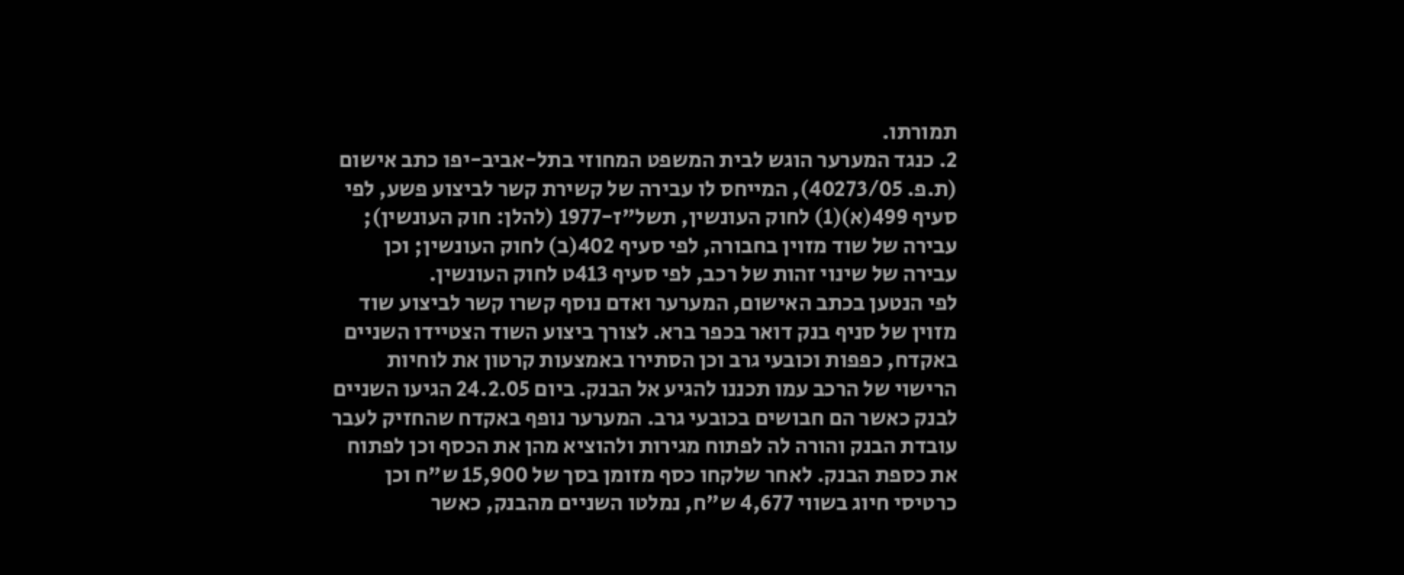תמורתו.
2. כנגד המערער הוגש לבית המשפט המחוזי בתל-אביב-יפו כתב אישום (ת.פ. 40273/05), המייחס לו עבירה של קשירת קשר לביצוע פשע, לפי סעיף 499(א)(1) לחוק העונשין, תשל"ז-1977 (להלן: חוק העונשין); עבירה של שוד מזוין בחבורה, לפי סעיף 402(ב) לחוק העונשין; וכן עבירה של שינוי זהות של רכב, לפי סעיף 413ט לחוק העונשין.
לפי הנטען בכתב האישום, המערער ואדם נוסף קשרו קשר לביצוע שוד מזוין של סניף בנק דואר בכפר ברא. לצורך ביצוע השוד הצטיידו השניים באקדח, כפפות וכובעי גרב וכן הסתירו באמצעות קרטון את לוחיות הרישוי של הרכב עמו תכננו להגיע אל הבנק. ביום 24.2.05 הגיעו השניים לבנק כאשר הם חבושים בכובעי גרב. המערער נופף באקדח שהחזיק לעבר עובדת הבנק והורה לה לפתוח מגירות ולהוציא מהן את הכסף וכן לפתוח את כספת הבנק. לאחר שלקחו כסף מזומן בסך של 15,900 ש"ח וכן כרטיסי חיוג בשווי 4,677 ש"ח, נמלטו השניים מהבנק, כאשר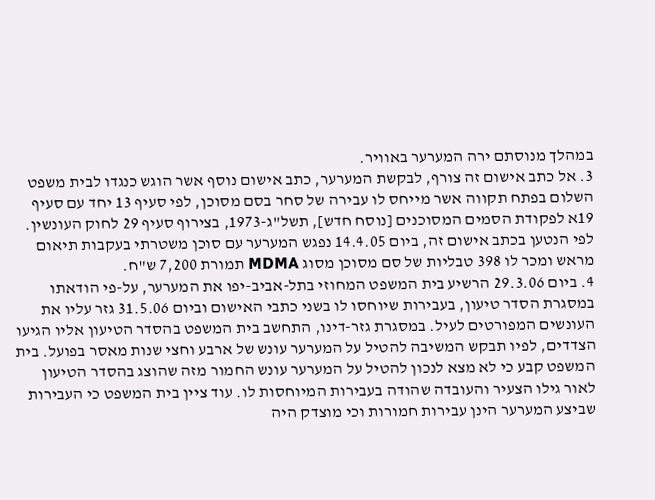במהלך מנוסתם ירה המערער באוויר.
3. אל כתב אישום זה צורף, לבקשת המערער, כתב אישום נוסף אשר הוגש כנגדו לבית משפט השלום בפתח תקווה אשר מייחס לו עבירה של סחר בסם מסוכן, לפי סעיף 13 יחד עם סעיף 19א לפקודת הסמים המסוכנים [נוסח חדש], תשל"ג-1973, בצירוף סעיף 29 לחוק העונשין. לפי הנטען בכתב אישום זה, ביום 14.4.05 נפגש המערער עם סוכן משטרתי בעקבות תיאום מראש ומכר לו 398 טבליות של סם מסוכן מסוג MDMA תמורת 7,200 ש"ח.
4. ביום 29.3.06 הרשיע בית המשפט המחוזי בתל-אביב-יפו את המערער, על-פי הודאתו במסגרת הסדר טיעון, בעבירות שיוחסו לו בשני כתבי האישום וביום 31.5.06 גזר עליו את העונשים המפורטים לעיל. במסגרת גזר-דינו, התחשב בית המשפט בהסדר הטיעון אליו הגיעו הצדדים, לפיו תבקש המשיבה להטיל על המערער עונש של ארבע וחצי שנות מאסר בפועל. בית המשפט קבע כי לא מצא לנכון להטיל על המערער עונש החמור מזה שהוצג בהסדר הטיעון לאור גילו הצעיר והעובדה שהודה בעבירות המיוחסות לו. עוד ציין בית המשפט כי העבירות שביצע המערער הינן עבירות חמורות וכי מוצדק היה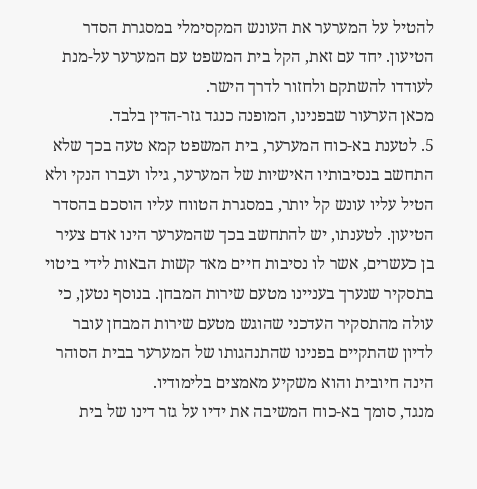להטיל על המערער את העונש המקסימלי במסגרת הסדר הטיעון. יחד עם זאת, הקל בית המשפט עם המערער על-מנת לעודדו להשתקם ולחזור לדרך הישר.
מכאן הערעור שבפנינו, המופנה כנגד גזר-הדין בלבד.
5. לטענת בא-כוח המערער, בית המשפט קמא טעה בכך שלא התחשב בנסיבותיו האישיות של המערער, גילו ועברו הנקי ולא הטיל עליו עונש קל יותר, במסגרת הטווח עליו הוסכם בהסדר הטיעון. לטענתו, יש להתחשב בכך שהמערער הינו אדם צעיר בן כעשרים, אשר לו נסיבות חיים מאד קשות הבאות לידי ביטוי בתסקיר שנערך בעניינו מטעם שירות המבחן. בנוסף נטען, כי עולה מהתסקיר העדכני שהוגש מטעם שירות המבחן עובר לדיון שהתקיים בפנינו שהתנהגותו של המערער בבית הסוהר הינה חיובית והוא משקיע מאמצים בלימודיו.
מנגד, סומך בא-כוח המשיבה את ידיו על גזר דינו של בית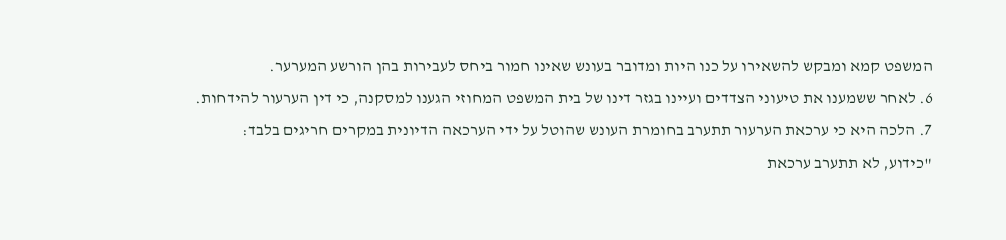המשפט קמא ומבקש להשאירו על כנו היות ומדובר בעונש שאינו חמור ביחס לעבירות בהן הורשע המערער.
6. לאחר ששמענו את טיעוני הצדדים ועיינו בגזר דינו של בית המשפט המחוזי הגענו למסקנה, כי דין הערעור להידחות.
7. הלכה היא כי ערכאת הערעור תתערב בחומרת העונש שהוטל על ידי הערכאה הדיונית במקרים חריגים בלבד:
"כידוע, לא תתערב ערכאת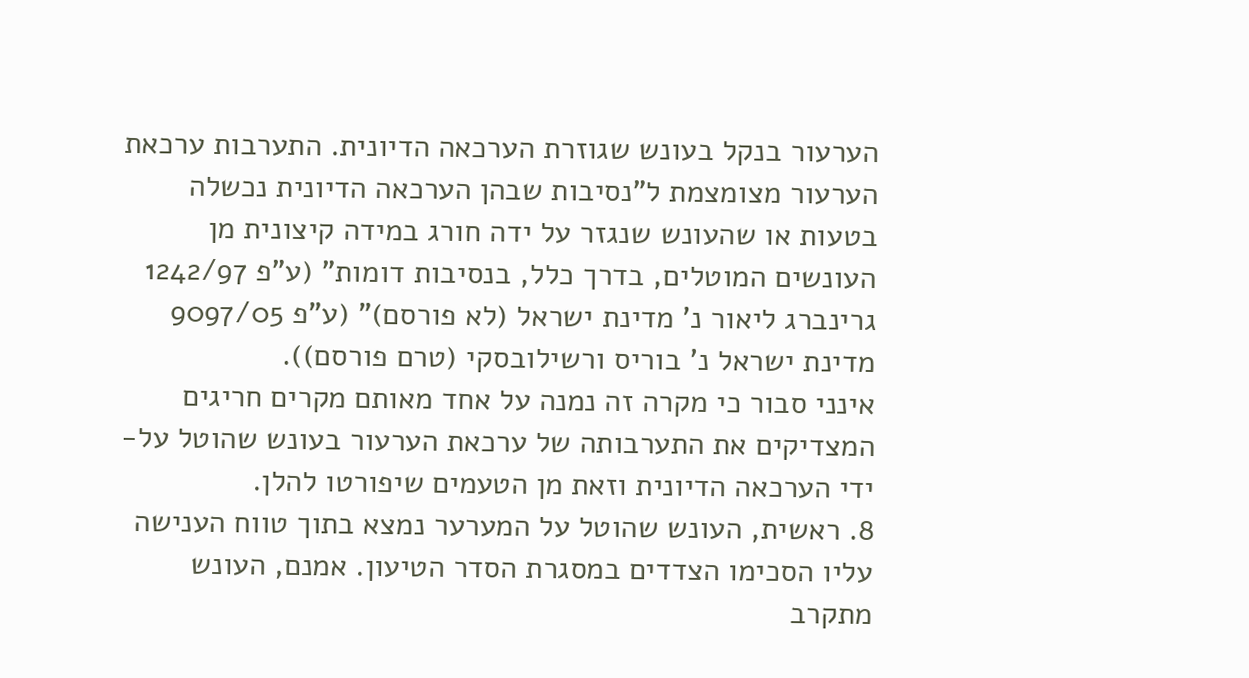הערעור בנקל בעונש שגוזרת הערכאה הדיונית. התערבות ערכאת הערעור מצומצמת ל"נסיבות שבהן הערכאה הדיונית נכשלה בטעות או שהעונש שנגזר על ידה חורג במידה קיצונית מן העונשים המוטלים, בדרך כלל, בנסיבות דומות" (ע"פ 1242/97 גרינברג ליאור נ' מדינת ישראל (לא פורסם)" (ע"פ 9097/05 מדינת ישראל נ' בוריס ורשילובסקי (טרם פורסם)).
אינני סבור כי מקרה זה נמנה על אחד מאותם מקרים חריגים המצדיקים את התערבותה של ערכאת הערעור בעונש שהוטל על-ידי הערכאה הדיונית וזאת מן הטעמים שיפורטו להלן.
8. ראשית, העונש שהוטל על המערער נמצא בתוך טווח הענישה עליו הסכימו הצדדים במסגרת הסדר הטיעון. אמנם, העונש מתקרב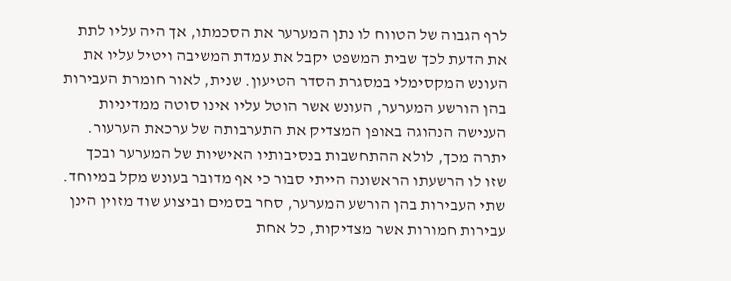לרף הגבוה של הטווח לו נתן המערער את הסכמתו, אך היה עליו לתת את הדעת לכך שבית המשפט יקבל את עמדת המשיבה ויטיל עליו את העונש המקסימלי במסגרת הסדר הטיעון. שנית, לאור חומרת העבירות בהן הורשע המערער, העונש אשר הוטל עליו אינו סוטה ממדיניות הענישה הנהוגה באופן המצדיק את התערבותה של ערכאת הערעור. יתרה מכך, לולא ההתחשבות בנסיבותיו האישיות של המערער ובכך שזו לו הרשעתו הראשונה הייתי סבור כי אף מדובר בעונש מקל במיוחד. שתי העבירות בהן הורשע המערער, סחר בסמים וביצוע שוד מזוין הינן עבירות חמורות אשר מצדיקות, כל אחת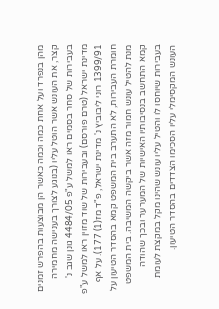מהן בנפרד ועל אחת כמה וכמה כאשר הן מבוצעות בהפרש זמנים קצר, את העונש אשר הוטל עליו (בנוגע לצורך בענישה מחמירה בעבירות של סחר בסמים ראו למשל ע"פ 4484/05 גונן שגב נ' מדינת ישראל (טרם פורסם) ובעבירות של שוד מזוין ראו למשל ע"פ 1399/91 רוני ליבוביץ נ' מדינת ישראל, פ"ד מז(1) 177). על אף חומרת העבירות, לא התערב בית המשפט קמא בהסדר הטיעון על מנת להטיל עונש חמור מזה אשר ביקשה המשיבה. בית המשפט קמא התחשב בנסיבותיו האישיות של המערער ובכך שהודה בעבירות שיוחסו לו והטיל עליו עונש שהינו מקל במקצת לעומת העונש המקסימלי עליו הסכימו הצדדים בהסדר הטיעון.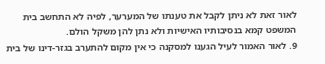לאור זאת לא ניתן לקבל את טענתו של המערער, לפיה לא התחשב בית המשפט קמא בנסיבותיו האישיות ולא נתן להן משקל הולם.
9. לאור האמור לעיל הגענו למסקנה כי אין מקום להתערב בגזר-דינו של בית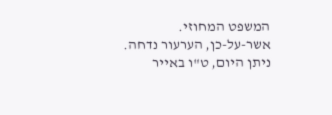המשפט המחוזי.
אשר-על-כן, הערעור נדחה.
ניתן היום, ט"ו באייר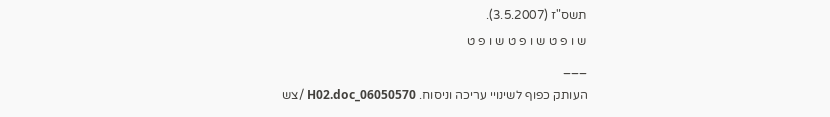תשס"ז (3.5.2007).
ש ו פ ט ש ו פ ט ש ו פ ט
___
העותק כפוף לשינויי עריכה וניסוח. 06050570_H02.doc /צש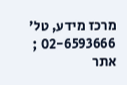מרכז מידע, טל' 02-6593666 ; אתר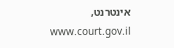אינטרנט, www.court.gov.il